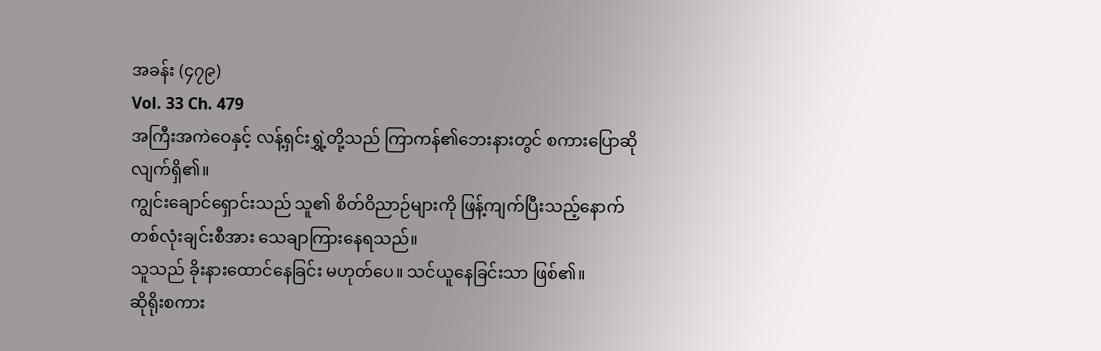အခန်း (၄၇၉)
Vol. 33 Ch. 479
အကြီးအကဲဝေနှင့် လန့်ရှင်းရွှဲ့တို့သည် ကြာကန်၏ဘေးနားတွင် စကားပြောဆိုလျက်ရှိ၏။
ကျွင်းချောင်ရှောင်းသည် သူ၏ စိတ်ဝိညာဉ်များကို ဖြန့်ကျက်ပြီးသည့်နောက် တစ်လုံးချင်းစီအား သေချာကြားနေရသည်။
သူသည် ခိုးနားထောင်နေခြင်း မဟုတ်ပေ။ သင်ယူနေခြင်းသာ ဖြစ်၏။
ဆိုရိုးစကား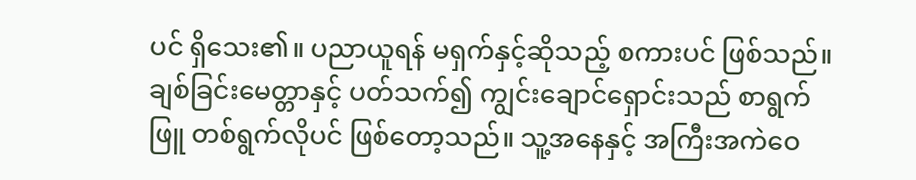ပင် ရှိသေး၏။ ပညာယူရန် မရှက်နှင့်ဆိုသည့် စကားပင် ဖြစ်သည်။
ချစ်ခြင်းမေတ္တာနှင့် ပတ်သက်၍ ကျွင်းချောင်ရှောင်းသည် စာရွက်ဖြူ တစ်ရွက်လိုပင် ဖြစ်တော့သည်။ သူ့အနေနှင့် အကြီးအကဲဝေ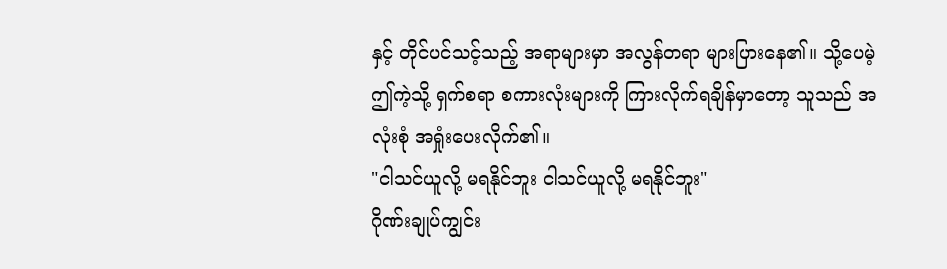နှင့် တိုင်ပင်သင့်သည့် အရာများမှာ အလွန်တရာ များပြားနေ၏။ သို့ပေမဲ့ ဤကဲ့သို့ ရှက်စရာ စကားလုံးများကို ကြားလိုက်ရချိန်မှာတော့ သူသည် အလုံးစုံ အရှုံးပေးလိုက်၏။
"ငါသင်ယူလို့ မရနိုင်ဘူး ငါသင်ယူလို့ မရနိုင်ဘူး"
ဂိုဏ်းချုပ်ကျွင်း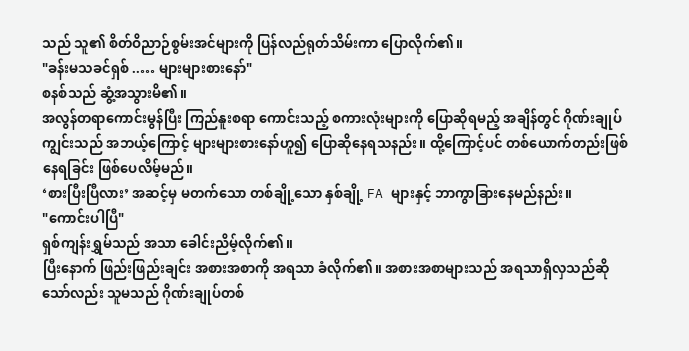သည် သူ၏ စိတ်ဝိညာဉ်စွမ်းအင်များကို ပြန်လည်ရုတ်သိမ်းကာ ပြောလိုက်၏။
"ခန်းမသခင်ရှစ် ..… များများစားနော်"
စနစ်သည် ဆွံ့အသွားမိ၏။
အလွန်တရာကောင်းမွန်ပြီး ကြည်နူးစရာ ကောင်းသည့် စကားလုံးများကို ပြောဆိုရမည့် အချိန်တွင် ဂိုဏ်းချုပ်ကျွင်းသည် အဘယ့်ကြောင့် များများစားနော်ဟူ၍ ပြောဆိုနေရသနည်း။ ထို့ကြောင့်ပင် တစ်ယောက်တည်းဖြစ်နေရခြင်း ဖြစ်ပေလိမ့်မည်။
‘စားပြီးပြီလား’ အဆင့်မှ မတက်သော တစ်ချို့သော နှစ်ချို့ FA များနှင့် ဘာကွာခြားနေမည်နည်း။
"ကောင်းပါပြီ"
ရှစ်ကျန်းရွှမ်သည် အသာ ခေါင်းညိမ့်လိုက်၏။
ပြီးနောက် ဖြည်းဖြည်းချင်း အစားအစာကို အရသာ ခံလိုက်၏။ အစားအစာများသည် အရသာရှိလှသည်ဆိုသော်လည်း သူမသည် ဂိုဏ်းချုပ်တစ်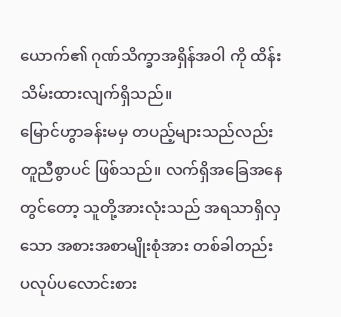ယောက်၏ ဂုဏ်သိက္ခာအရှိန်အဝါ ကို ထိန်းသိမ်းထားလျက်ရှိသည်။
မြောင်ဟွာခန်းမမှ တပည့်များသည်လည်း တူညီစွာပင် ဖြစ်သည်။ လက်ရှိအခြေအနေတွင်တော့ သူတို့အားလုံးသည် အရသာရှိလှသော အစားအစာမျိုးစုံအား တစ်ခါတည်း ပလုပ်ပလောင်းစား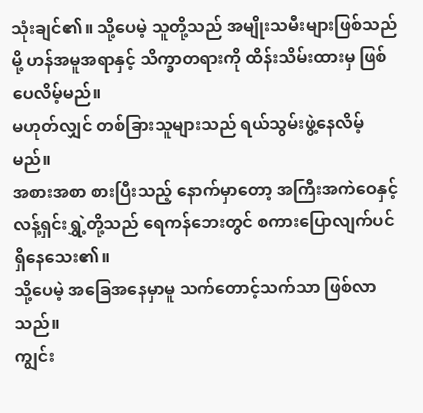သုံးချင်၏။ သို့ပေမဲ့ သူတို့သည် အမျိုးသမီးများဖြစ်သည်မို့ ဟန်အမူအရာနှင့် သိက္ခာတရားကို ထိန်းသိမ်းထားမှ ဖြစ်ပေလိမ့်မည်။
မဟုတ်လျှင် တစ်ခြားသူများသည် ရယ်သွမ်းဖွဲ့နေလိမ့်မည်။
အစားအစာ စားပြီးသည့် နောက်မှာတော့ အကြီးအကဲဝေနှင့် လန့်ရှင်းရွှဲ့တို့သည် ရေကန်ဘေးတွင် စကားပြောလျက်ပင် ရှိနေသေး၏။
သို့ပေမဲ့ အခြေအနေမှာမူ သက်တောင့်သက်သာ ဖြစ်လာသည်။
ကျွင်း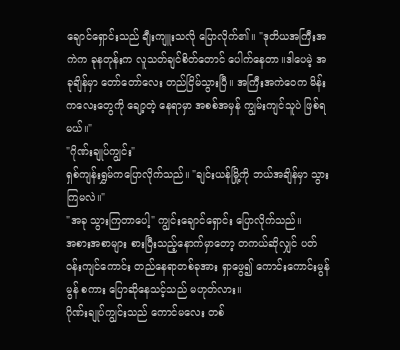ချောင်ရှောင်းသည် ချီးကျူးသလို ပြောလိုက်၏။ "ဒုတိယအကြီးအကဲက ခုနတုန်းက လူသတ်ချင်စိတ်တောင် ပေါက်နေတာ။ဒါပေမဲ့ အခုချိန်မှာ တော်တော်လေး တည်ငြိမ်သွားပြီ။ အကြီးအကဲဝေက မိန်းကလေးတွေကို ချော့တဲ့ နေရာမှာ အစစ်အမှန် ကျွမ်းကျင်သူပဲ ဖြစ်ရမယ်။"
"ဂိုဏ်းချုပ်ကျွင်း"
ရှစ်ကျန်းရွှမ်ကပြောလိုက်သည်။ "ချင်းယန်မြို့ကို ဘယ်အချိန်မှာ သွားကြမလဲ။"
"အခု သွားကြတာပေါ့" ကျွင်းချောင်ရှောင်း ပြောလိုက်သည်။
အစားအစာများ စားပြီးသည့်နောက်မှာတော့ တကယ်ဆိုလျှင် ပတ်ဝန်းကျင်ကောင်း တည်နေရာတစ်ခုအား ရှာဖွေ၍ ကောင်းကောင်းမွန်မွန် စကား ပြောဆိုနေသင့်သည် မဟုတ်လား။
ဂိုဏ်းချုပ်ကျွင်းသည် ကောင်မလေး တစ်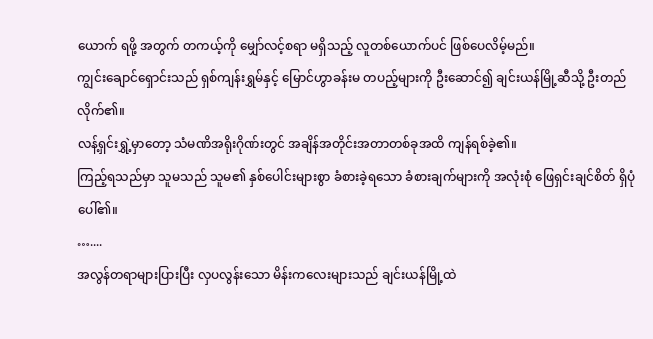ယောက် ရဖို့ အတွက် တကယ့်ကို မျှော်လင့်စရာ မရှိသည့် လူတစ်ယောက်ပင် ဖြစ်ပေလိမ့်မည်။
ကျွင်းချောင်ရှောင်းသည် ရှစ်ကျန်းရွှမ်နှင့် မြောင်ဟွာခန်းမ တပည့်များကို ဦးဆောင်၍ ချင်းယန်မြို့ဆီသို့ ဦးတည်လိုက်၏။
လန့်ရှင်းရွှဲ့မှာတော့ သံမဏိအရိုးဂိုဏ်းတွင် အချိန်အတိုင်းအတာတစ်ခုအထိ ကျန်ရစ်ခဲ့၏။
ကြည့်ရသည်မှာ သူမသည် သူမ၏ နှစ်ပေါင်းများစွာ ခံစားခဲ့ရသော ခံစားချက်များကို အလုံးစုံ ဖြေရှင်းချင်စိတ် ရှိပုံပေါ်၏။
…....
အလွန်တရာများပြားပြီး လှပလွန်းသော မိန်းကလေးများသည် ချင်းယန်မြို့ထဲ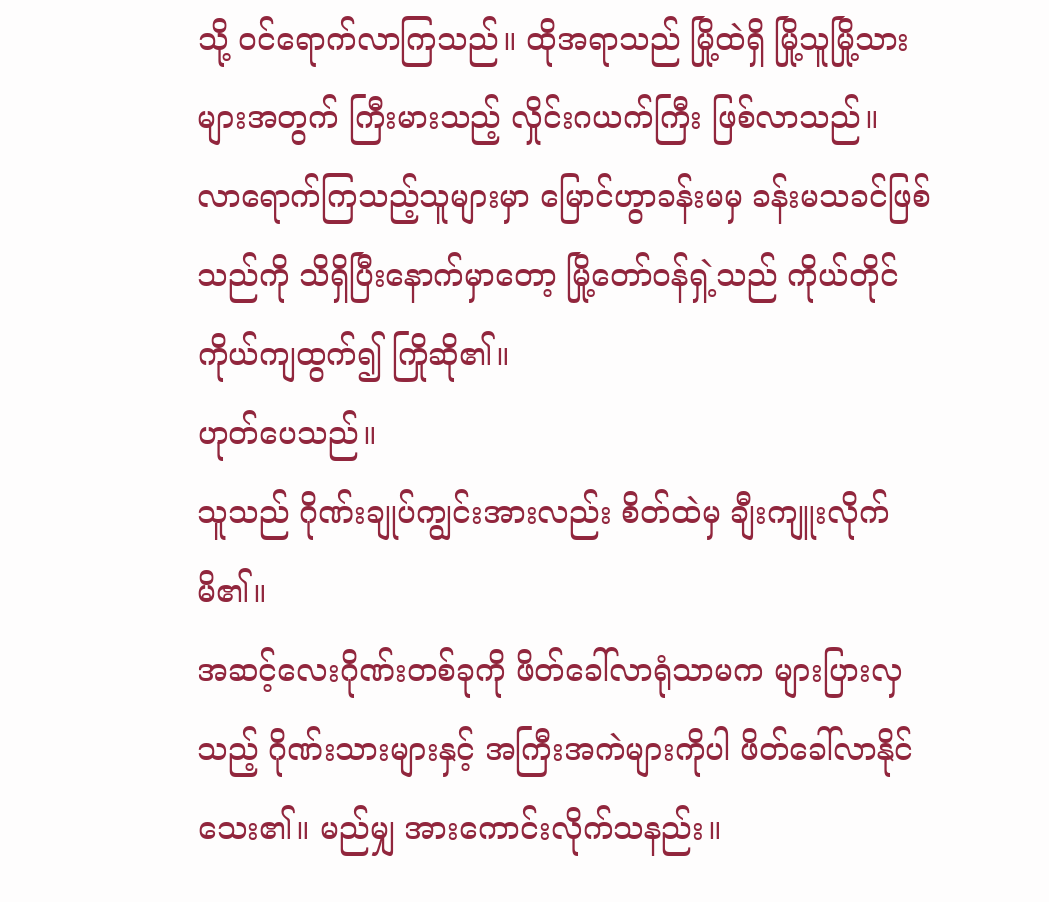သို့ ဝင်ရောက်လာကြသည်။ ထိုအရာသည် မြို့ထဲရှိ မြို့သူမြို့သားများအတွက် ကြီးမားသည့် လှိုင်းဂယက်ကြီး ဖြစ်လာသည်။
လာရောက်ကြသည့်သူများမှာ မြောင်ဟွာခန်းမမှ ခန်းမသခင်ဖြစ်သည်ကို သိရှိပြီးနောက်မှာတော့ မြို့တော်ဝန်ရှဲ့သည် ကိုယ်တိုင်ကိုယ်ကျထွက်၍ ကြိုဆို၏။
ဟုတ်ပေသည်။
သူသည် ဂိုဏ်းချုပ်ကျွင်းအားလည်း စိတ်ထဲမှ ချီးကျူးလိုက်မိ၏။
အဆင့်လေးဂိုဏ်းတစ်ခုကို ဖိတ်ခေါ်လာရုံသာမက များပြားလှသည့် ဂိုဏ်းသားများနှင့် အကြီးအကဲများကိုပါ ဖိတ်ခေါ်လာနိုင်သေး၏။ မည်မျှ အားကောင်းလိုက်သနည်း။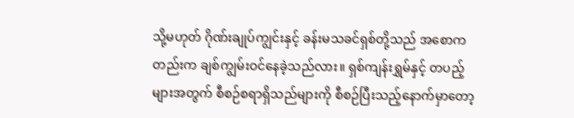သို့မဟုတ် ဂိုဏ်းချုပ်ကျွင်းနှင့် ခန်းမသခင်ရှစ်တို့သည် အစောကတည်းက ချစ်ကျွမ်းဝင်နေခဲ့သည်လား။ ရှစ်ကျန်းရွှမ်နှင့် တပည့်များအတွက် စီစဉ်စရာရှိသည်များကို စီစဉ်ပြီးသည့်နောက်မှာတော့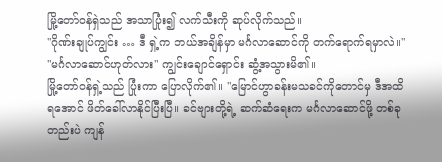မြို့တော်ဝန်ရှဲသည် အသာပြုံး၍ လက်သီးကို ဆုပ်လိုက်သည်။
"ဂိုဏ်းချုပ်ကျွင်း … ဒီ ရှဲ့က ဘယ်အချိန်မှာ မင်္ဂလာဆောင်ကို တက်ရောက်ရမှာလဲ။"
"မင်္ဂလာဆောင်ဟုတ်လား" ကျွင်းချောင်ရှောင်း ဆွံ့အသွားမိ၏။
မြို့တော်ဝန်ရှဲ့သည် ပြုံးကာ ပြောလိုက်၏။ "မြောင်ဟွာခန်းမသခင်ကိုတောင်မှ ဒီအထိ ရအောင် ဖိတ်ခေါ်လာနိုင်ပြီးပြီ။ ခင်ဗျားတို့ရဲ့ ဆက်ဆံရေးက မင်္ဂလာဆောင်ဖို့ တစ်ခုတည်းပဲ ကျန်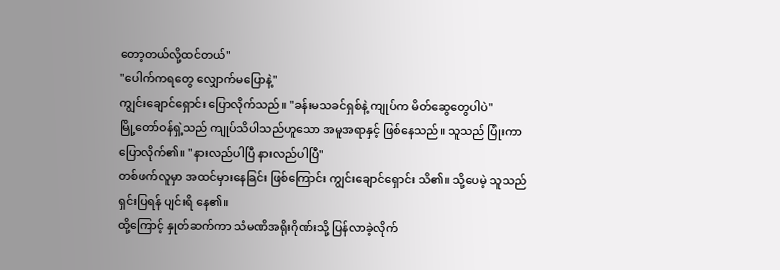တော့တယ်လို့ထင်တယ်"
"ပေါက်ကရတွေ လျှောက်မပြောနဲ့"
ကျွင်းချောင်ရှောင်း ပြောလိုက်သည်။ "ခန်းမသခင်ရှစ်နဲ့ ကျုပ်က မိတ်ဆွေတွေပါပဲ"
မြို့တော်ဝန်ရှဲ့သည် ကျုပ်သိပါသည်ဟူသော အမူအရာနှင့် ဖြစ်နေသည်။ သူသည် ပြုံးကာ ပြောလိုက်၏။ "နားလည်ပါပြီ နားလည်ပါပြီ"
တစ်ဖက်လူမှာ အထင်မှားနေခြင်း ဖြစ်ကြောင်း ကျွင်းချောင်ရှောင်း သိ၏။ သို့ပေမဲ့ သူသည် ရှင်းပြရန် ပျင်းရိ နေ၏။
ထို့ကြောင့် နှုတ်ဆက်ကာ သံမဏိအရိုးဂိုဏ်းသို့ ပြန်လာခဲ့လိုက်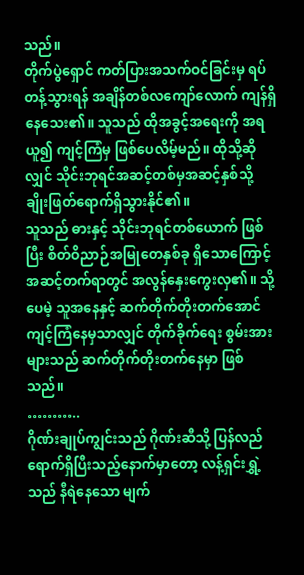သည်။
တိုက်ပွဲရှောင် ကတ်ပြားအသက်ဝင်ခြင်းမှ ရပ်တန့်သွားရန် အချိန်တစ်လကျော်လောက် ကျန်ရှိနေသေး၏။ သူသည် ထိုအခွင့်အရေးကို အရယူ၍ ကျင့်ကြံမှ ဖြစ်ပေလိမ့်မည်။ ထိုသို့ဆိုလျှင် သိုင်းဘုရင်အဆင့်တစ်မှအဆင့်နှစ်သို့ ချိုးဖြတ်ရောက်ရှိသွားနိုင်၏။
သူသည် ဓားနှင့် သိုင်းဘုရင်တစ်ယောက် ဖြစ်ပြီး စိတ်ဝိညာဉ်အမြုတေနှစ်ခု ရှိသောကြောင့် အဆင့်တက်ရာတွင် အလွန်နှေးကွေးလှ၏။ သို့ပေမဲ့ သူအနေနှင့် ဆက်တိုက်တိုးတက်အောင် ကျင့်ကြံနေမှသာလျှင် တိုက်ခိုက်ရေး စွမ်းအားများသည် ဆက်တိုက်တိုးတက်နေမှာ ဖြစ်သည်။
………..
ဂိုဏ်းချုပ်ကျွင်းသည် ဂိုဏ်းဆီသို့ ပြန်လည်ရောက်ရှိပြီးသည့်နောက်မှာတော့ လန့်ရှင်းရွှဲ့သည် နီရဲနေသော မျက်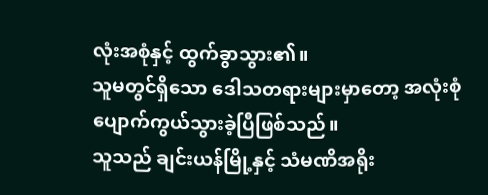လုံးအစုံနှင့် ထွက်ခွာသွား၏။
သူမတွင်ရှိသော ဒေါသတရားများမှာတော့ အလုံးစုံ ပျောက်ကွယ်သွားခဲ့ပြီဖြစ်သည်။
သူသည် ချင်းယန်မြို့နှင့် သံမဏိအရိုး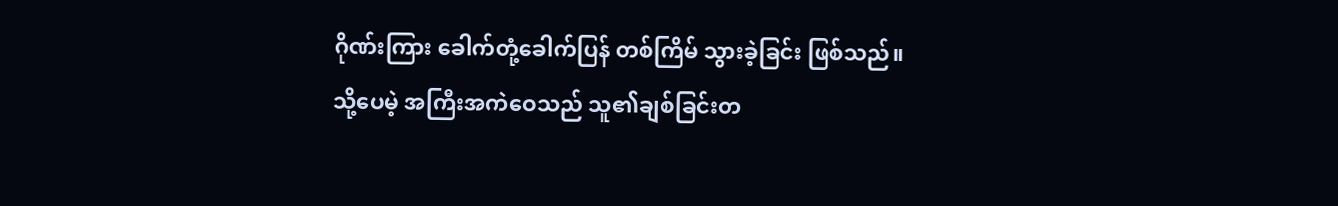ဂိုဏ်းကြား ခေါက်တုံ့ခေါက်ပြန် တစ်ကြိမ် သွားခဲ့ခြင်း ဖြစ်သည်။
သို့ပေမဲ့ အကြီးအကဲဝေသည် သူ၏ချစ်ခြင်းတ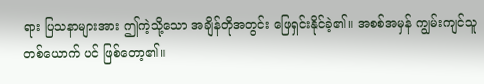ရား ပြသနာများအား ဤကဲ့သို့သော အချိန်တိုအတွင်း ဖြေရှင်းနိုင်ခဲ့၏။ အစစ်အမှန် ကျွမ်းကျင်သူတစ်ယောက် ပင် ဖြစ်တော့၏။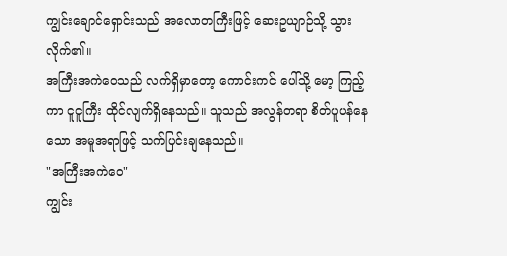ကျွင်းချောင်ရှောင်းသည် အလောတကြီးဖြင့် ဆေးဥယျာဉ်သို့ သွားလိုက်၏။
အကြီးအကဲဝေသည် လက်ရှိမှာတော့ ကောင်းကင် ပေါ်သို့ မော့ ကြည့်ကာ ငူငူကြီး ထိုင်လျက်ရှိနေသည်။ သူသည် အလွန်တရာ စိတ်ပူပန်နေသော အမူအရာဖြင့် သက်ပြင်းချနေသည်။
"အကြီးအကဲဝေ"
ကျွင်း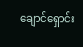ချောင်ရှောင်း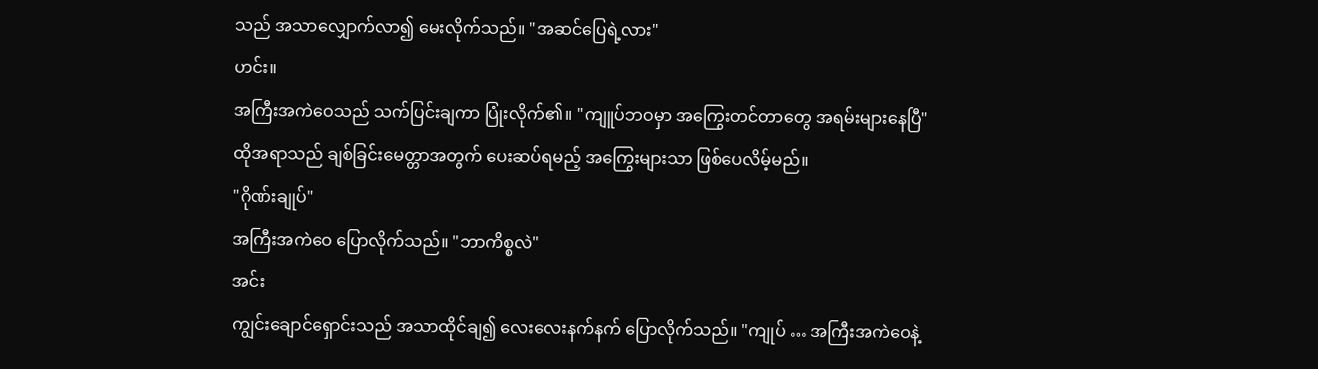သည် အသာလျှောက်လာ၍ မေးလိုက်သည်။ "အဆင်ပြေရဲ့လား"
ဟင်း။
အကြီးအကဲဝေသည် သက်ပြင်းချကာ ပြုံးလိုက်၏။ "ကျူပ်ဘဝမှာ အကြွေးတင်တာတွေ အရမ်းများနေပြီ"
ထိုအရာသည် ချစ်ခြင်းမေတ္တာအတွက် ပေးဆပ်ရမည့် အကြွေးများသာ ဖြစ်ပေလိမ့်မည်။
"ဂိုဏ်းချုပ်"
အကြီးအကဲဝေ ပြောလိုက်သည်။ "ဘာကိစ္စလဲ"
အင်း
ကျွင်းချောင်ရှောင်းသည် အသာထိုင်ချ၍ လေးလေးနက်နက် ပြောလိုက်သည်။ "ကျုပ် … အကြီးအကဲဝေနဲ့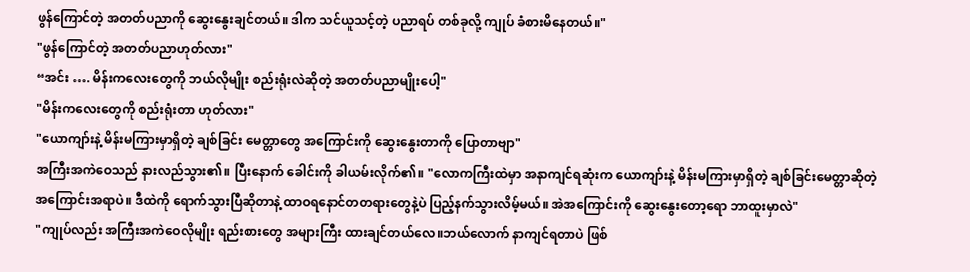ဖွန်ကြောင်တဲ့ အတတ်ပညာကို ဆွေးနွေးချင်တယ်။ ဒါက သင်ယူသင့်တဲ့ ပညာရပ် တစ်ခုလို့ ကျုပ် ခံစားမိနေတယ်။"
"ဖွန်ကြောင်တဲ့ အတတ်ပညာဟုတ်လား"
“အင်း …. မိန်းကလေးတွေကို ဘယ်လိုမျိုး စည်းရုံးလဲဆိုတဲ့ အတတ်ပညာမျိုးပေါ့"
"မိန်းကလေးတွေကို စည်းရုံးတာ ဟုတ်လား"
"ယောကျာ်းနဲ့ မိန်းမကြားမှာရှိတဲ့ ချစ်ခြင်း မေတ္တာတွေ အကြောင်းကို ဆွေးနွေးတာကို ပြောတာဗျာ"
အကြီးအကဲဝေသည် နားလည်သွား၏။ ပြီးနောက် ခေါင်းကို ခါယမ်းလိုက်၏။ "လောကကြီးထဲမှာ အနာကျင်ရဆုံးက ယောကျာ်းနဲ့ မိန်းမကြားမှာရှိတဲ့ ချစ်ခြင်းမေတ္တာဆိုတဲ့ အကြောင်းအရာပဲ။ ဒီထဲကို ရောက်သွားပြီဆိုတာနဲ့ ထာဝရနောင်တတရားတွေနဲ့ပဲ ပြည့်နက်သွားလိမ့်မယ်။ အဲအကြောင်းကို ဆွေးနွေးတော့ရော ဘာထူးမှာလဲ"
"ကျုပ်လည်း အကြီးအကဲဝေလိုမျိုး ရည်းစားတွေ အများကြီး ထားချင်တယ်လေ။ဘယ်လောက် နာကျင်ရတာပဲ ဖြစ်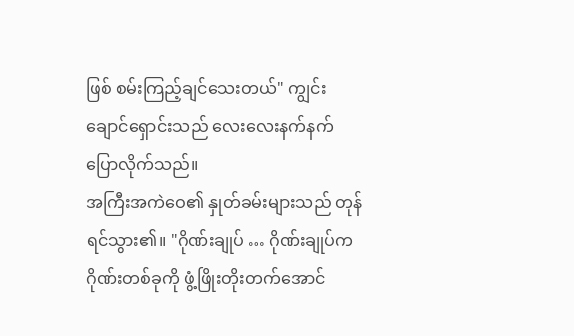ဖြစ် စမ်းကြည့်ချင်သေးတယ်" ကျွင်းချောင်ရှောင်းသည် လေးလေးနက်နက် ပြောလိုက်သည်။
အကြီးအကဲဝေ၏ နှုတ်ခမ်းများသည် တုန်ရင်သွား၏။ "ဂိုဏ်းချုပ် … ဂိုဏ်းချုပ်က ဂိုဏ်းတစ်ခုကို ဖွံ့ဖြိုးတိုးတက်အောင်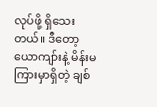လုပ်ဖို့ ရှိသေးတယ်။ ဒီတော့ ယောကျာ်းနဲ့ မိန်းမကြားမှာရှိတဲ့ ချစ်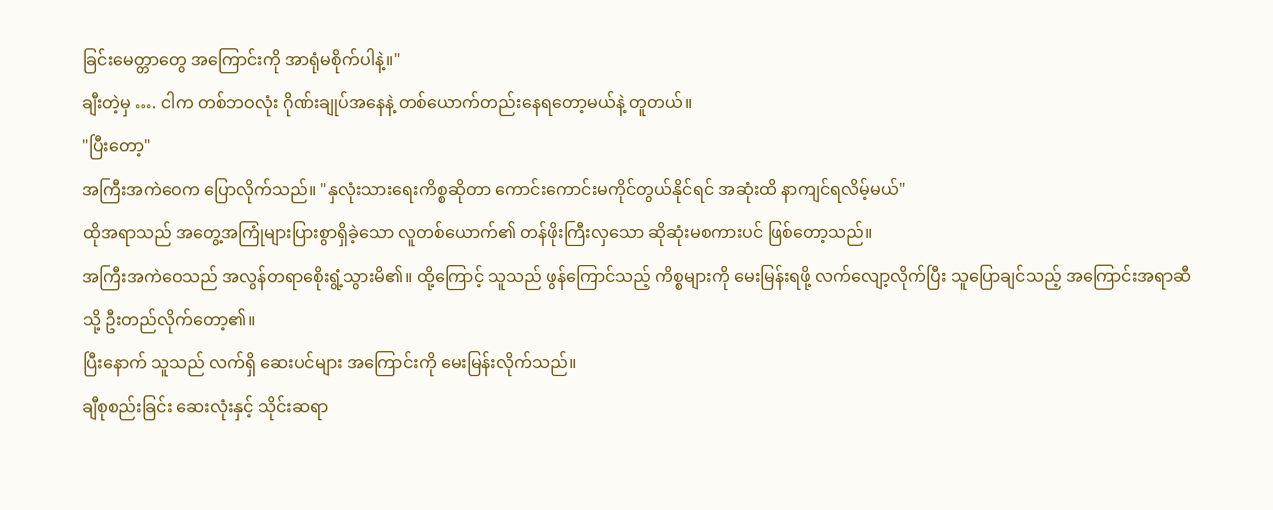ခြင်းမေတ္တာတွေ အကြောင်းကို အာရုံမစိုက်ပါနဲ့။"
ချီးတဲ့မှ …. ငါက တစ်ဘဝလုံး ဂိုဏ်းချုပ်အနေနဲ့ တစ်ယောက်တည်းနေရတော့မယ်နဲ့ တူတယ်။
"ပြီးတော့"
အကြီးအကဲဝေက ပြောလိုက်သည်။ "နှလုံးသားရေးကိစ္စဆိုတာ ကောင်းကောင်းမကိုင်တွယ်နိုင်ရင် အဆုံးထိ နာကျင်ရလိမ့်မယ်"
ထိုအရာသည် အတွေ့အကြုံများပြားစွာရှိခဲ့သော လူတစ်ယောက်၏ တန်ဖိုးကြီးလှသော ဆိုဆုံးမစကားပင် ဖြစ်တော့သည်။
အကြီးအကဲဝေသည် အလွန်တရာစေိုးရွံ့သွားမိ၏။ ထို့ကြောင့် သူသည် ဖွန်ကြောင်သည့် ကိစ္စများကို မေးမြန်းရဖို့ လက်လျော့လိုက်ပြီး သူပြောချင်သည့် အကြောင်းအရာဆီသို့ ဦးတည်လိုက်တော့၏။
ပြီးနောက် သူသည် လက်ရှိ ဆေးပင်များ အကြောင်းကို မေးမြန်းလိုက်သည်။
ချီစုစည်းခြင်း ဆေးလုံးနှင့် သိုင်းဆရာ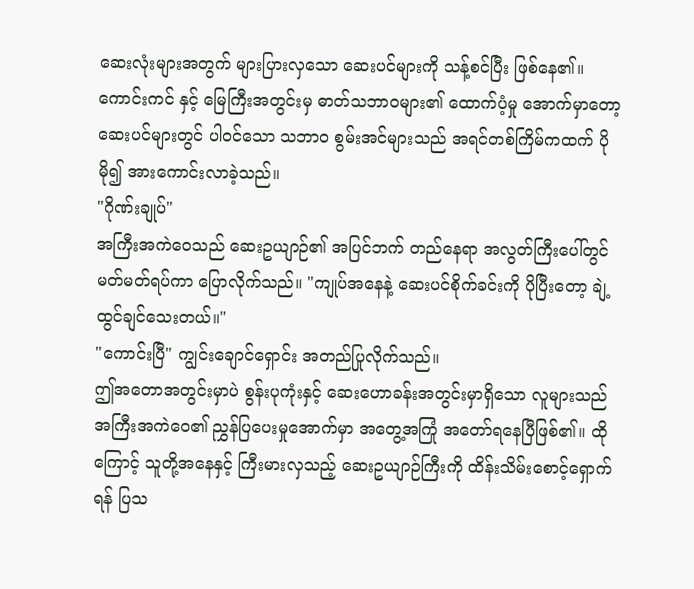ဆေးလုံးများအတွက် များပြားလှသော ဆေးပင်များကို သန့်စင်ပြီး ဖြစ်နေ၏။
ကောင်းကင် နှင့် မြေကြီးအတွင်းမှ ဓာတ်သဘာဝများ၏ ထောက်ပံ့မှု အောက်မှာတော့ ဆေးပင်များတွင် ပါဝင်သော သဘာဝ စွမ်းအင်များသည် အရင်တစ်ကြိမ်ကထက် ပိုမို၍ အားကောင်းလာခဲ့သည်။
"ဂိုဏ်းချုပ်"
အကြီးအကဲဝေသည် ဆေးဥယျာဉ်၏ အပြင်ဘက် တည်နေရာ အလွတ်ကြီးပေါ်တွင် မတ်မတ်ရပ်ကာ ပြောလိုက်သည်။ "ကျုပ်အနေနဲ့ ဆေးပင်စိုက်ခင်းကို ပိုပြီးတော့ ချဲ့ထွင်ချင်သေးတယ်။"
"ကောင်းပြီ" ကျွင်းချောင်ရှောင်း အတည်ပြုလိုက်သည်။
ဤအတောအတွင်းမှာပဲ စွန်းပုကုံးနှင့် ဆေးဟောခန်းအတွင်းမှာရှိသော လူများသည် အကြီးအကဲဝေ၏ ညွှန်ပြပေးမှုအောက်မှာ အတွေ့အကြုံ အတော်ရနေပြီဖြစ်၏။ ထိုကြောင့် သူတို့အနေနှင့် ကြီးမားလှသည့် ဆေးဥယျာဉ်ကြီးကို ထိန်းသိမ်းစောင့်ရှောက်ရန် ပြသ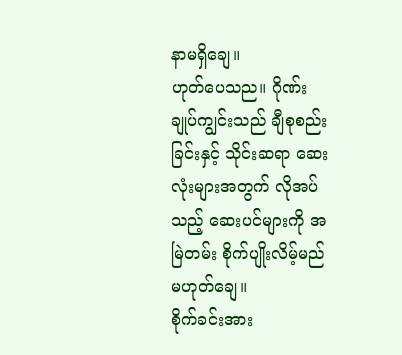နာမရှိချေ။
ဟုတ်ပေသည။ ဂိုဏ်းချုပ်ကျွင်းသည် ချီစုစည်းခြင်းနှင့် သိုင်းဆရာ ဆေးလုံးများအတွက် လိုအပ်သည့် ဆေးပင်များကို အမြဲတမ်း စိုက်ပျိုးလိမ့်မည် မဟုတ်ချေ။
စိုက်ခင်းအား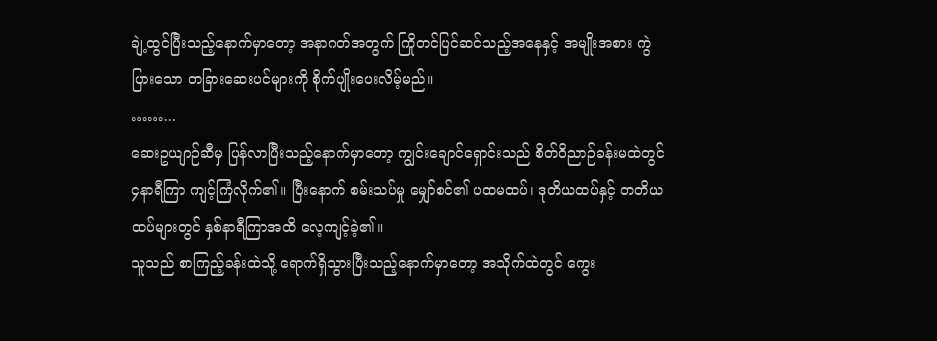ချဲ့ထွင်ပြီးသည့်နောက်မှာတော့ အနာဂတ်အတွက် ကြိုတင်ပြင်ဆင်သည့်အနေနှင့် အမျိုးအစား ကွဲပြားသော တခြားဆေးပင်များကို စိုက်ပျိုးပေးလိမ့်မည်။
……...
ဆေးဥယျာဉ်ဆီမှ ပြန်လာပြီးသည့်နောက်မှာတော့ ကျွင်းချောင်ရှောင်းသည် စိတ်ဝိညာဉ်ခန်းမထဲတွင် ၄နာရီကြာ ကျင့်ကြံလိုက်၏။ ပြီးနောက် စမ်းသပ်မှု မျှော်စင်၏ ပထမထပ်၊ ဒုတိယထပ်နှင့် တတိယထပ်များတွင် နှစ်နာရီကြာအထိ လေ့ကျင့်ခဲ့၏။
သူသည် စာကြည့်ခန်းထဲသို့ ရောက်ရှိသွားပြီးသည့်နောက်မှာတော့ အသိုက်ထဲတွင် ကွေး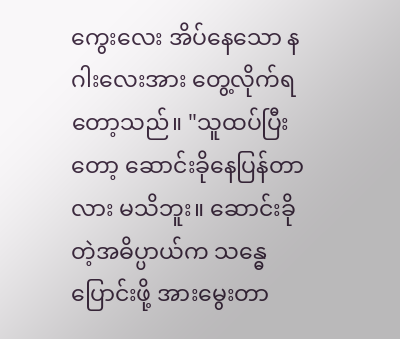ကွေးလေး အိပ်နေသော နဂါးလေးအား တွေ့လိုက်ရတော့သည်။ "သူထပ်ပြီးတော့ ဆောင်းခိုနေပြန်တာလား မသိဘူး။ ဆောင်းခိုတဲ့အဓိပ္ပာယ်က သန္ဓေပြောင်းဖို့ အားမွေးတာ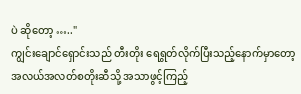ပဲ ဆိုတော့ ….."
ကျွင်းချောင်ရှောင်းသည် တီးတိုး ရေရွတ်လိုက်ပြီးသည့်နောက်မှာတော့ အလယ်အလတ်စတိုးဆီသို့ အသာဖွင့်ကြည့်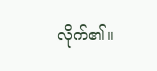လိုက်၏။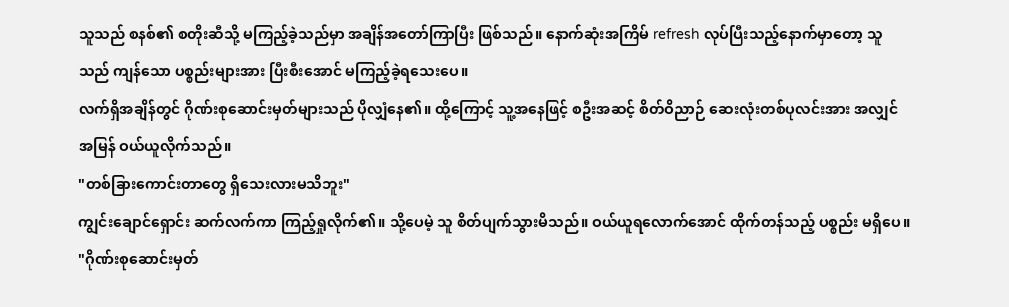သူသည် စနစ်၏ စတိုးဆီသို့ မကြည့်ခဲ့သည်မှာ အချိန်အတော်ကြာပြီး ဖြစ်သည်။ နောက်ဆုံးအကြိမ် refresh လုပ်ပြီးသည့်နောက်မှာတော့ သူသည် ကျန်သော ပစ္စည်းများအား ပြီးစီးအောင် မကြည့်ခဲ့ရသေးပေ။
လက်ရှိအချိန်တွင် ဂိုဏ်းစုဆောင်းမှတ်များသည် ပိုလျှံနေ၏။ ထို့ကြောင့် သူ့အနေဖြင့် စဦးအဆင့် စိတ်ဝိညာဉ် ဆေးလုံးတစ်ပုလင်းအား အလျှင်အမြန် ဝယ်ယူလိုက်သည်။
"တစ်ခြားကောင်းတာတွေ ရှိသေးလားမသိဘူး"
ကျွင်းချောင်ရှောင်း ဆက်လက်ကာ ကြည့်ရှုလိုက်၏။ သို့ပေမဲ့ သူ စိတ်ပျက်သွားမိသည်။ ဝယ်ယူရလောက်အောင် ထိုက်တန်သည့် ပစ္စည်း မရှိပေ။
"ဂိုဏ်းစုဆောင်းမှတ်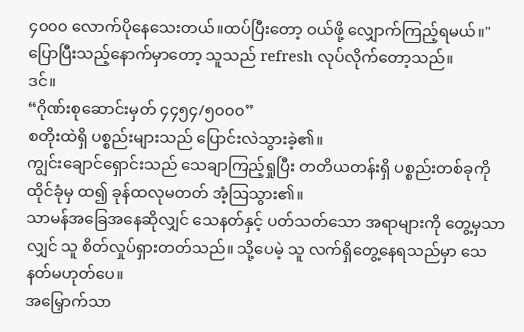၄၀၀၀ လောက်ပိုနေသေးတယ်။ထပ်ပြီးတော့ ဝယ်ဖို့ လျှောက်ကြည့်ရမယ်။"
ပြောပြီးသည့်နောက်မှာတော့ သူသည် refresh လုပ်လိုက်တော့သည်။
ဒင်။
“ဂိုဏ်းစုဆောင်းမှတ် ၄၄၅၄/၅၀၀၀”
စတိုးထဲရှိ ပစ္စည်းများသည် ပြောင်းလဲသွားခဲ့၏။
ကျွင်းချောင်ရှောင်းသည် သေချာကြည့်ရှုပြီး တတိယတန်းရှိ ပစ္စည်းတစ်ခုကို ထိုင်ခုံမှ ထ၍ ခုန်ထလုမတတ် အံ့ဩသွား၏။
သာမန်အခြေအနေဆိုလျှင် သေနတ်နှင့် ပတ်သတ်သော အရာများကို တွေ့မှသာလျှင် သူ စိတ်လှုပ်ရှားတတ်သည်။ သို့ပေမဲ့ သူ လက်ရှိတွေ့နေရသည်မှာ သေနတ်မဟုတ်ပေ။
အမြှောက်သာ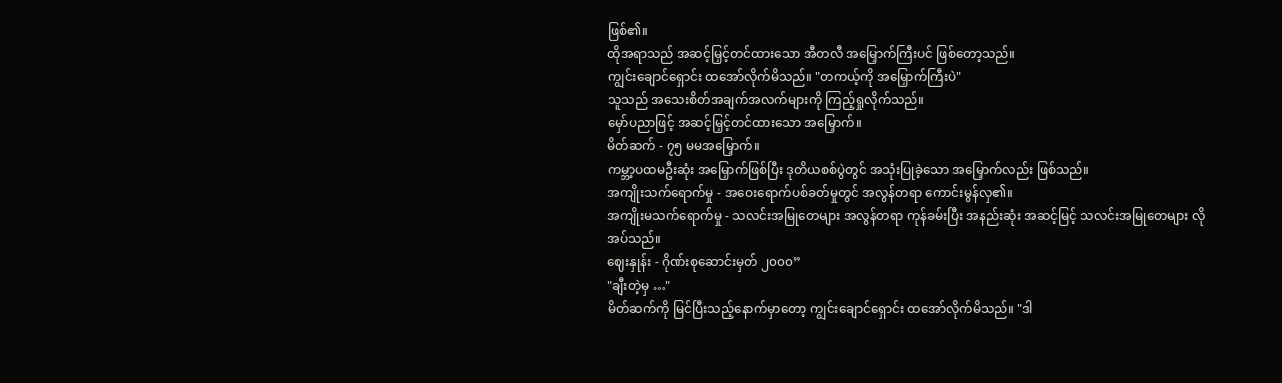ဖြစ်၏။
ထိုအရာသည် အဆင့်မြှင့်တင်ထားသော အီတလီ အမြှောက်ကြီးပင် ဖြစ်တော့သည်။
ကျွင်းချောင်ရှောင်း ထအော်လိုက်မိသည်။ "တကယ့်ကို အမြှောက်ကြီးပဲ"
သူသည် အသေးစိတ်အချက်အလက်များကို ကြည့်ရှုလိုက်သည်။
မှော်ပညာဖြင့် အဆင့်မြှင့်တင်ထားသော အမြှောက်။
မိတ်ဆက် - ၇၅ မမအမြှောက်။
ကမ္ဘာ့ပထမဦးဆုံး အမြှောက်ဖြစ်ပြီး ဒုတိယစစ်ပွဲတွင် အသုံးပြုခဲ့သော အမြှောက်လည်း ဖြစ်သည်။
အကျိုးသက်ရောက်မှု - အဝေးရောက်ပစ်ခတ်မှုတွင် အလွန်တရာ ကောင်းမွန်လှ၏။
အကျိုးမသက်ရောက်မှု - သလင်းအမြုတေများ အလွန်တရာ ကုန်ခမ်းပြီး အနည်းဆုံး အဆင့်မြင့် သလင်းအမြုတေများ လိုအပ်သည်။
ဈေးနှုန်း - ဂိုဏ်းစုဆောင်းမှတ် ၂၀၀၀”
"ချီးတဲ့မှ …"
မိတ်ဆက်ကို မြင်ပြီးသည့်နောက်မှာတော့ ကျွင်းချောင်ရှောင်း ထအော်လိုက်မိသည်။ "ဒါ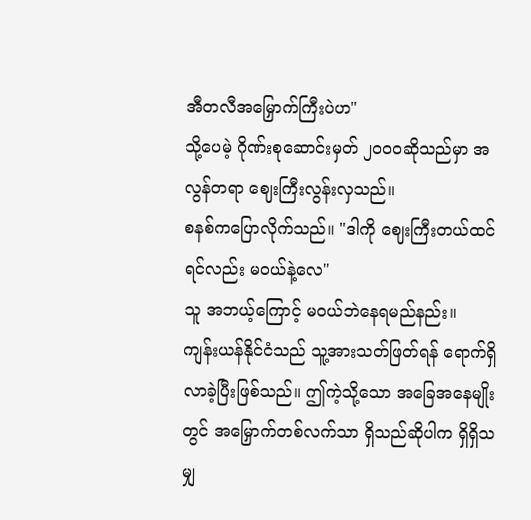အီတလီအမြှောက်ကြီးပဲဟ"
သို့ပေမဲ့ ဂိုဏ်းစုဆောင်းမှတ် ၂၀၀၀ဆိုသည်မှာ အလွန်တရာ ဈေးကြီးလွန်းလှသည်။
စနစ်ကပြောလိုက်သည်။ "ဒါကို ဈေးကြီးတယ်ထင်ရင်လည်း မဝယ်နဲ့လေ"
သူ အဘယ့်ကြောင့် မဝယ်ဘဲနေရမည်နည်း။
ကျန်းယန်နိုင်ငံသည် သူ့အားသတ်ဖြတ်ရန် ရောက်ရှိလာခဲ့ပြီးဖြစ်သည်။ ဤကဲ့သို့သော အခြေအနေမျိုးတွင် အမြှောက်တစ်လက်သာ ရှိသည်ဆိုပါက ရှိရှိသမျှ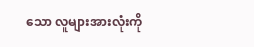သော လူများအားလုံးကို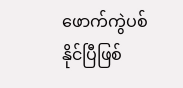ဖောက်ကွဲပစ်နိုင်ပြီဖြစ်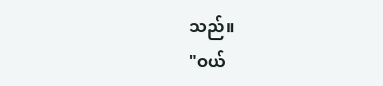သည်။
"ဝယ်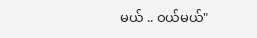မယ် .. ဝယ်မယ်"